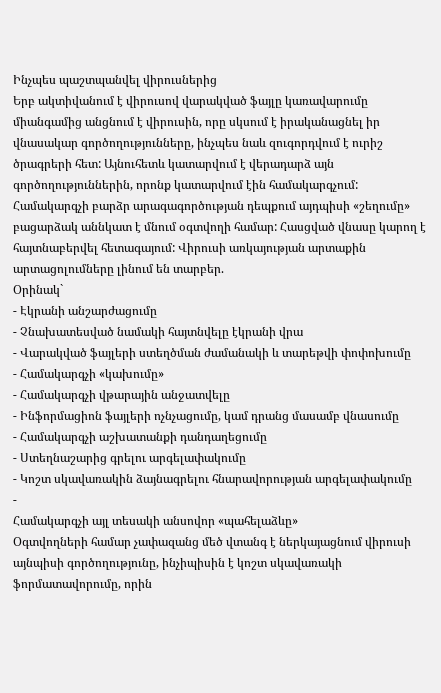Ինչպես պաշտպանվել վիրուսներից
Երբ ակտիվանում է վիրուսով վարակված ֆայլը կառավարումը միանգամից անցնում է վիրուսին, որը սկսում է իրականացնել իր վնասակար գործողությունները, ինչպես նաև զուգորդվում է ուրիշ ծրագրերի հետ: Այնուհետև կատարվում է վերադարձ այն գործողություններին, որոնք կատարվում էին համակարգչում: Համակարգչի բարձր արագագործության դեպքում այդպիսի «շեղումը» բացարձակ աննկատ է մնում օգտվողի համար: Հասցված վնասը կարող է հայտնաբերվել հետագայում: Վիրուսի առկայության արտաքին արտացոլումները լինում են տարբեր.
Օրինակ`
- Էկրանի անշարժացումը
- Չնախատեսված նամակի հայտնվելը էկրանի վրա
- Վարակված ֆայլերի ստեղծման ժամանակի և տարեթվի փոփոխումը
- Համակարգչի «կախումը»
- Համակարգչի վթարային անջատվելը
- Ինֆորմացիոն ֆայլերի ոչնչացումը, կամ դրանց մասամբ վնասումը
- Համակարգչի աշխատանքի դանդաղեցումը
- Ստեղնաշարից գրելու արգելափակումը
- Կոշտ սկավառակին ձայնագրելու հնարավորության արգելափակումը
-
Համակարգչի այլ տեսակի անսովոր «պահելաձևը»
Օգտվողների համար չափազանց մեծ վտանգ է ներկայացնում վիրուսի այնպիսի գործողությունը, ինչիպիսին է կոշտ սկավառակի ֆորմատավորումը, որին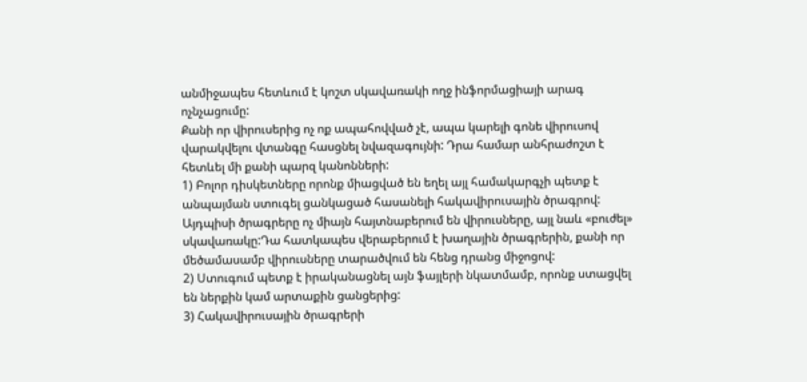անմիջապես հետևում է կոշտ սկավառակի ողջ ինֆորմացիայի արագ ոչնչացումը:
Քանի որ վիրուսերից ոչ ոք ապահովված չէ, ապա կարելի գոնե վիրուսով վարակվելու վտանգը հասցնել նվազագույնի: Դրա համար անհրաժոշտ է հետևել մի քանի պարզ կանոնների:
1) Բոլոր դիսկետները որոնք միացված են եղել այլ համակարգչի պետք է անպայման ստուգել ցանկացած հասանելի հակավիրուսային ծրագրով: Այդպիսի ծրագրերը ոչ միայն հայտնաբերում են վիրուսները, այլ նաև «բուժել» սկավառակը:Դա հատկապես վերաբերում է խաղային ծրագրերին, քանի որ մեծամասամբ վիրուսները տարածվում են հենց դրանց միջոցով:
2) Ստուգում պետք է իրականացնել այն ֆայլերի նկատմամբ, որոնք ստացվել են ներքին կամ արտաքին ցանցերից:
3) Հակավիրուսային ծրագրերի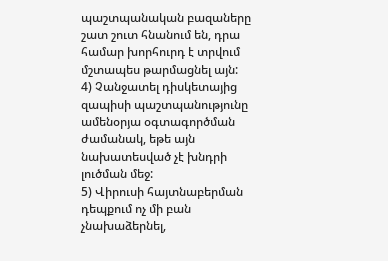պաշտպանական բազաները շատ շուտ հնանում են, դրա համար խորհուրդ է տրվում մշտապես թարմացնել այն:
4) Չանջատել դիսկետայից զապիսի պաշտպանությունը ամենօրյա օգտագործման ժամանակ, եթե այն նախատեսված չէ խնդրի լուծման մեջ:
5) Վիրուսի հայտնաբերման դեպքում ոչ մի բան չնախաձերնել,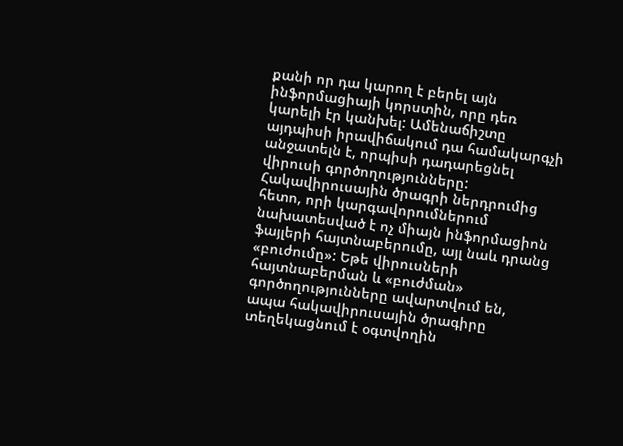քանի որ դա կարող է բերել այն ինֆորմացիայի կորստին, որը դեռ կարելի էր կանխել: Ամենաճիշտը այդպիսի իրավիճակում դա համակարգչի անջատելն է, որպիսի դադարեցնել վիրուսի գործողությունները: Հակավիրուսային ծրագրի ներդրումից հետո, որի կարգավորումներում նախատեսված է ոչ միայն ինֆորմացիոն ֆայլերի հայտնաբերումը, այլ նաև դրանց «բուժումը»: Եթե վիրուսների հայտնաբերման և «բուժման» գործողությունները ավարտվում են, ապա հակավիրուսային ծրագիրը տեղեկացնում է օգտվողին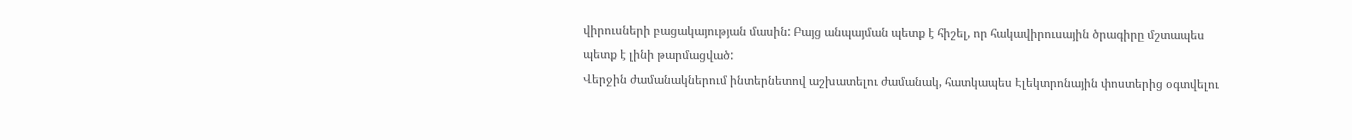վիրուսների բացակայության մասին: Բայց անպայման պետք է հիշել, որ հակավիրուսային ծրագիրը մշտապես պետք է լինի թարմացված:
Վերջին ժամանակներում ինտերնետով աշխատելու ժամանակ, հատկապես Էլեկտրոնային փոստերից օգտվելու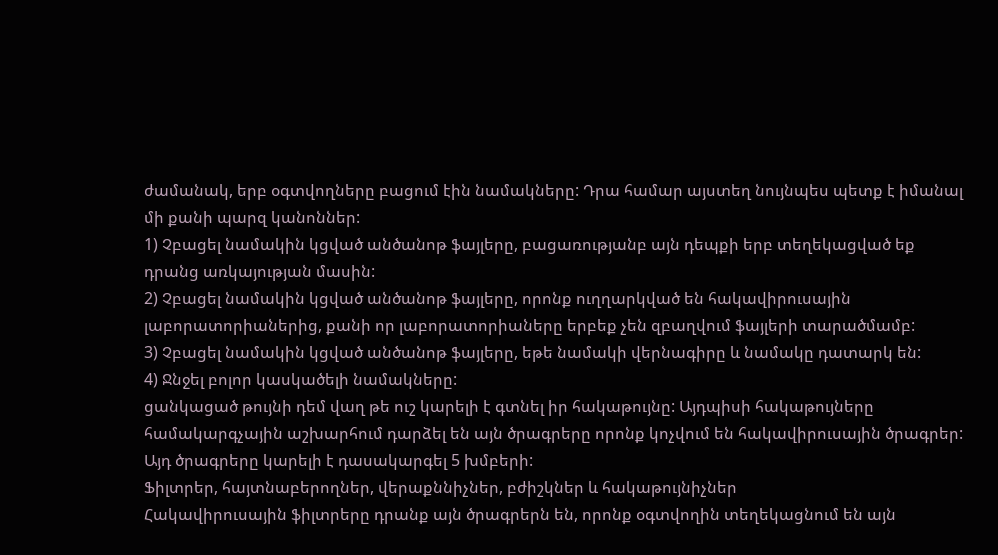ժամանակ, երբ օգտվողները բացում էին նամակները: Դրա համար այստեղ նույնպես պետք է իմանալ մի քանի պարզ կանոններ:
1) Չբացել նամակին կցված անծանոթ ֆայլերը, բացառությանբ այն դեպքի երբ տեղեկացված եք դրանց առկայության մասին:
2) Չբացել նամակին կցված անծանոթ ֆայլերը, որոնք ուղղարկված են հակավիրուսային լաբորատորիաներից, քանի որ լաբորատորիաները երբեք չեն զբաղվում ֆայլերի տարածմամբ:
3) Չբացել նամակին կցված անծանոթ ֆայլերը, եթե նամակի վերնագիրը և նամակը դատարկ են:
4) Ջնջել բոլոր կասկածելի նամակները:
ցանկացած թույնի դեմ վաղ թե ուշ կարելի է գտնել իր հակաթույնը: Այդպիսի հակաթույները համակարգչային աշխարհում դարձել են այն ծրագրերը որոնք կոչվում են հակավիրուսային ծրագրեր:
Այդ ծրագրերը կարելի է դասակարգել 5 խմբերի:
Ֆիլտրեր, հայտնաբերողներ, վերաքննիչներ, բժիշկներ և հակաթույնիչներ
Հակավիրուսային ֆիլտրերը դրանք այն ծրագրերն են, որոնք օգտվողին տեղեկացնում են այն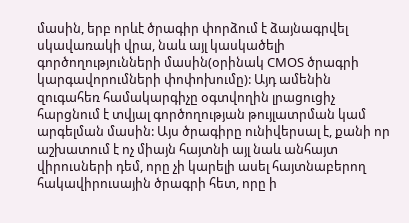մասին, երբ որևէ ծրագիր փորձում է ձայնագրվել սկավառակի վրա, նաև այլ կասկածելի գործողությունների մասին(օրինակ CMOS ծրագրի կարգավորումների փոփոխումը): Այդ ամենին զուգահեռ համակարգիչը օգտվողին լրացուցիչ հարցնում է տվյալ գործողության թույլատրման կամ արգելման մասին: Այս ծրագիրը ունիվերսալ է, քանի որ աշխատում է ոչ միայն հայտնի այլ նաև անհայտ վիրուսների դեմ, որը չի կարելի ասել հայտնաբերող հակավիրուսային ծրագրի հետ, որը ի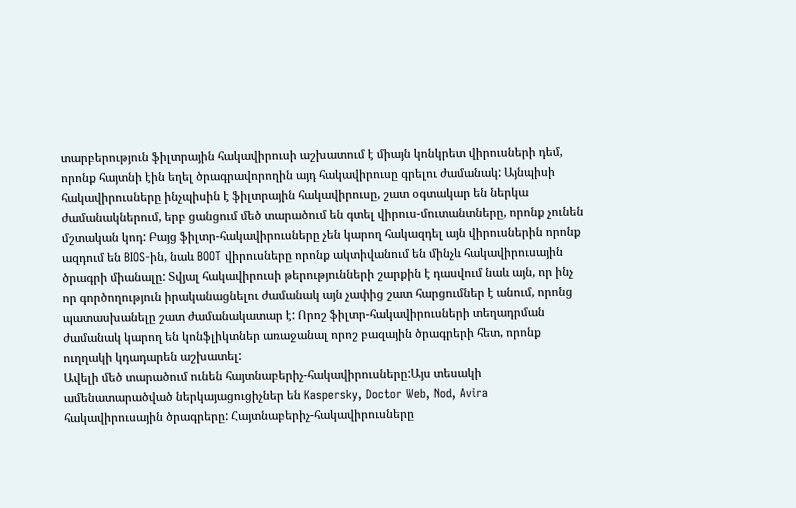տարբերություն ֆիլտրային հակավիրուսի աշխատում է միայն կոնկրետ վիրուսների դեմ, որոնք հայտնի էին եղել ծրագրավորողին այդ հակավիրուսը գրելու ժամանակ: Այնպիսի հակավիրուսները ինչպիսին է ֆիլտրային հակավիրուսը, շատ օգտակար են ներկա ժամանակներում, երբ ցանցում մեծ տարածում են գտել վիրուս-մուտանտները, որոնք չունեն մշտական կոդ: Բայց ֆիլտր-հակավիրուսները չեն կարող հակազդել այն վիրուսներին որոնք ազդում են BIOS-ին, նաև BOOT վիրուսները որոնք ակտիվանում են մինչև հակավիրուսային ծրագրի միանալը: Տվյալ հակավիրուսի թերությունների շարքին է դասվում նաև այն, որ ինչ որ գործողություն իրականացնելու ժամանակ այն չափից շատ հարցումներ է անում, որոնց պատասխանելը շատ ժամանակատար է: Որոշ ֆիլտր-հակավիրուսների տեղադրման ժամանակ կարող են կոնֆլիկտներ առաջանալ որոշ բազային ծրագրերի հետ, որոնք ուղղակի կդադարեն աշխատել:
Ավելի մեծ տարածում ունեն հայտնաբերիչ-հակավիրուսները:Այս տեսակի ամենատարածված ներկայացուցիչներ են Kaspersky, Doctor Web, Nod, Avira հակավիրուսային ծրագրերը: Հայտնաբերիչ-հակավիրուսները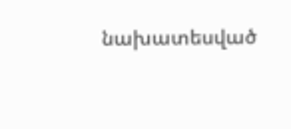նախատեսված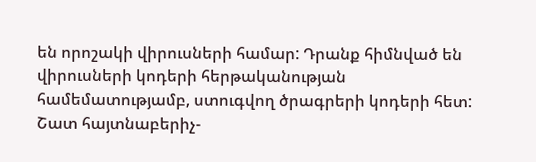են որոշակի վիրուսների համար: Դրանք հիմնված են վիրուսների կոդերի հերթականության համեմատությամբ, ստուգվող ծրագրերի կոդերի հետ:
Շատ հայտնաբերիչ-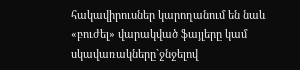հակավիրուսներ կարողանում են նաև «բուժել» վարակված ֆայլերը կամ սկավառակները`ջնջելով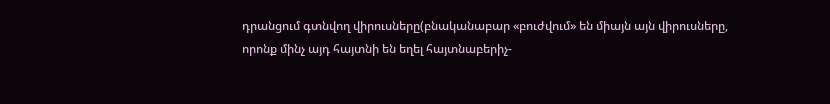դրանցում գտնվող վիրուսները(բնականաբար «բուժվում» են միայն այն վիրուսները, որոնք մինչ այդ հայտնի են եղել հայտնաբերիչ-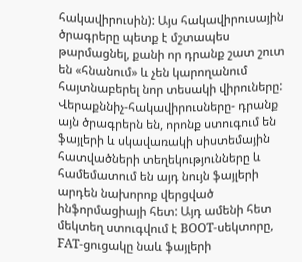հակավիրուսին): Այս հակավիրուսային ծրագրերը պետք է մշտապես թարմացնել, քանի որ դրանք շատ շուտ են «հնանում» և չեն կարողանում հայտնաբերել նոր տեսակի վիրուները:
Վերաքննիչ-հակավիրուսները- դրանք այն ծրագրերն են, որոնք ստուգում են ֆայլերի և սկավառակի սիստեմային հատվածների տեղեկությունները և համեմատում են այդ նույն ֆայլերի արդեն նախորոք վերցված ինֆորմացիայի հետ: Այդ ամենի հետ մեկտեղ ստուգվում է BOOT-սեկտորը, FAT-ցուցակը նաև ֆայլերի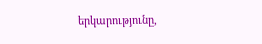երկարությունը,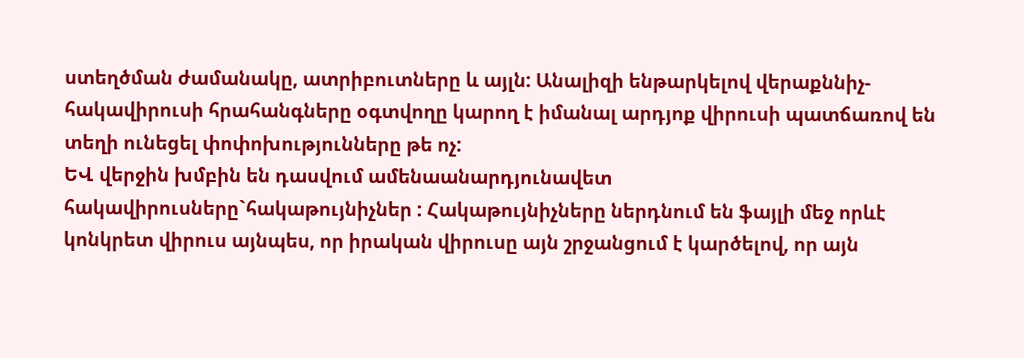ստեղծման ժամանակը, ատրիբուտները և այլն: Անալիզի ենթարկելով վերաքննիչ-հակավիրուսի հրահանգները օգտվողը կարող է իմանալ արդյոք վիրուսի պատճառով են տեղի ունեցել փոփոխությունները թե ոչ:
ԵՎ վերջին խմբին են դասվում ամենաանարդյունավետ հակավիրուսները`հակաթույնիչներ : Հակաթույնիչները ներդնում են ֆայլի մեջ որևէ կոնկրետ վիրուս այնպես, որ իրական վիրուսը այն շրջանցում է կարծելով, որ այն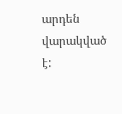արդեն վարակված է: